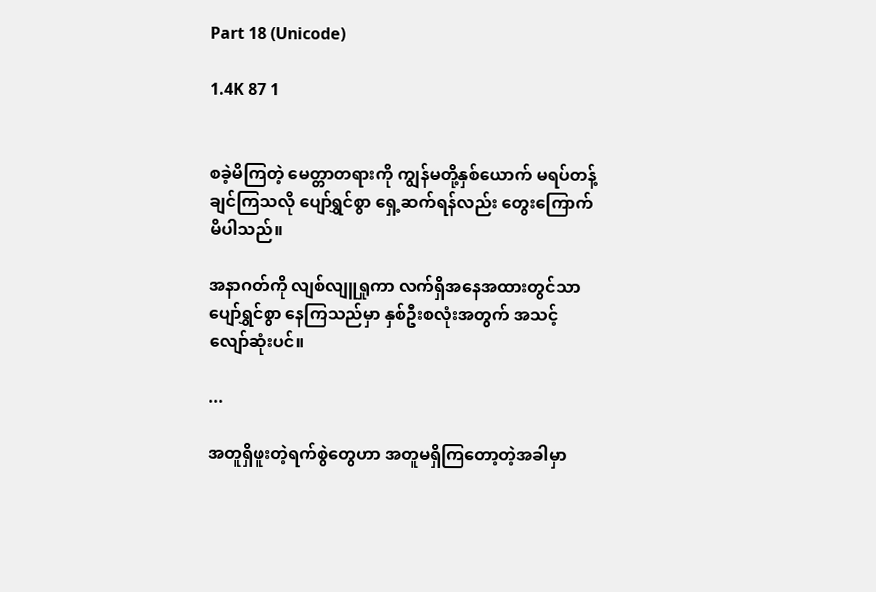Part 18 (Unicode)

1.4K 87 1


စခဲ့မိကြတဲ့ မေတ္တာတရားကို ကျွန်မတို့နှစ်ယောက် မရပ်တန့်ချင်ကြသလို ပျော်ရွှင်စွာ ရှေ့ဆက်ရန်လည်း တွေးကြောက်မိပါသည်။

အနာဂတ်ကို လျစ်လျူရှုကာ လက်ရှိအနေအထားတွင်သာ ပျော်ရွှင်စွာ နေကြသည်မှာ နှစ်ဦးစလုံးအတွက် အသင့်လျော်ဆုံးပင်။

...

အတူရှိဖူးတဲ့ရက်စွဲတွေဟာ အတူမရှိကြတော့တဲ့အခါမှာ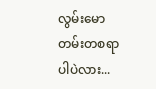လွမ်းမောတမ်းတစရာပါပဲလား...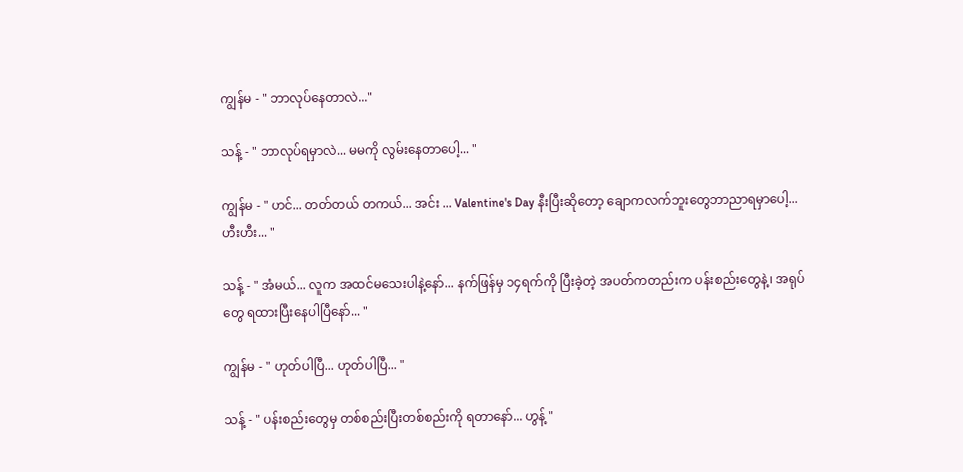ကျွန်မ - " ဘာလုပ်နေတာလဲ..."

သန့် - " ဘာလုပ်ရမှာလဲ... မမကို လွမ်းနေတာပေါ့... "

ကျွန်မ - " ဟင်... တတ်တယ် တကယ်... အင်း ... Valentine's Day နီးပြီးဆိုတော့ ချောကလက်ဘူးတွေဘာညာရမှာပေါ့... ဟီးဟီး... "

သန့် - " အံမယ်... လူက အထင်မသေးပါနဲ့နော်... နက်ဖြန်မှ ၁၄ရက်ကို ပြီးခဲ့တဲ့ အပတ်ကတည်းက ပန်းစည်းတွေနဲ့၊ အရုပ်တွေ ရထားပြီးနေပါပြီနော်... "

ကျွန်မ - " ဟုတ်ပါပြီ... ဟုတ်ပါပြီ... "

သန့် - " ပန်းစည်းတွေမှ တစ်စည်းပြီးတစ်စည်းကို ရတာနော်... ဟွန့် "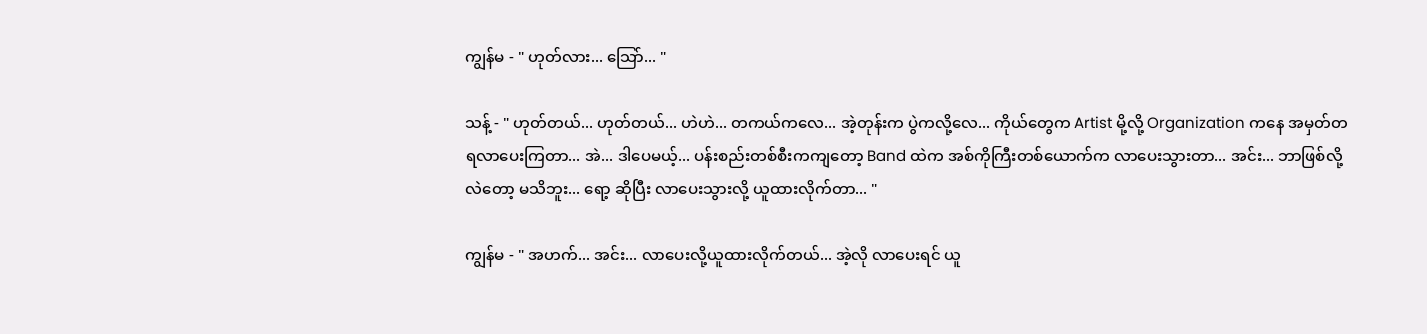ကျွန်မ - " ဟုတ်လား... သြော်... "

သန့် - " ဟုတ်တယ်... ဟုတ်တယ်... ဟဲဟဲ... တကယ်ကလေ... အဲ့တုန်းက ပွဲကလို့လေ... ကိုယ်တွေက Artist မို့လို့ Organization ကနေ အမှတ်တရလာပေးကြတာ... အဲ... ဒါပေမယ့်... ပန်းစည်းတစ်စီးကကျတော့ Band ထဲက အစ်ကိုကြီးတစ်ယောက်က လာပေးသွားတာ... အင်း... ဘာဖြစ်လို့လဲတော့ မသိဘူး... ရော့ ဆိုပြီး လာပေးသွားလို့ ယူထားလိုက်တာ... "

ကျွန်မ - " အဟက်... အင်း... လာပေးလို့ယူထားလိုက်တယ်... အဲ့လို လာပေးရင် ယူ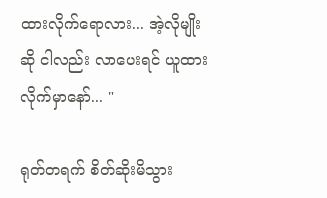ထားလိုက်ရောလား... အဲ့လိုမျိုးဆို ငါလည်း လာပေးရင် ယူထားလိုက်မှာနော်... "

ရုတ်တရက် စိတ်ဆိုးမိသွား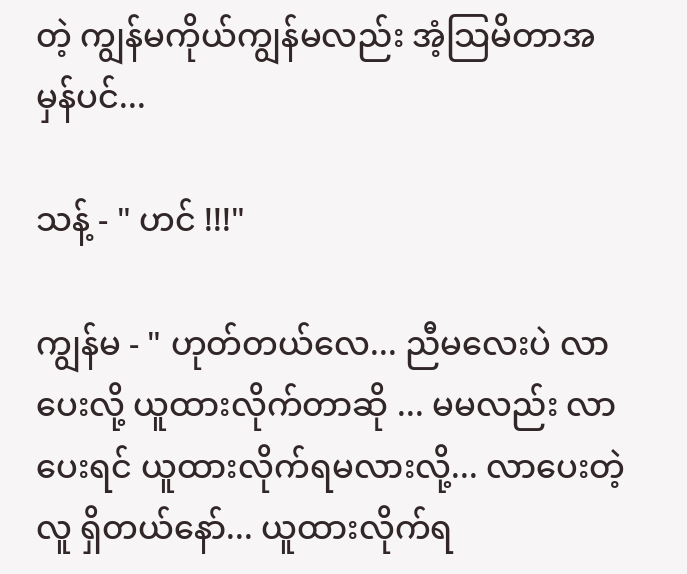တဲ့ ကျွန်မကိုယ်ကျွန်မလည်း အံ့သြမိတာအမှန်ပင်...

သန့် - " ဟင် !!!"

ကျွန်မ - " ဟုတ်တယ်လေ... ညီမလေးပဲ လာပေးလို့ ယူထားလိုက်တာဆို ... မမလည်း လာပေးရင် ယူထားလိုက်ရမလားလို့... လာပေးတဲ့လူ ရှိတယ်နော်... ယူထားလိုက်ရ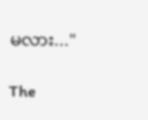မလား..."

The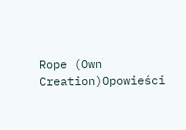Rope (Own Creation)Opowieści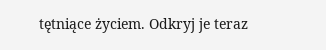tętniące życiem. Odkryj je teraz